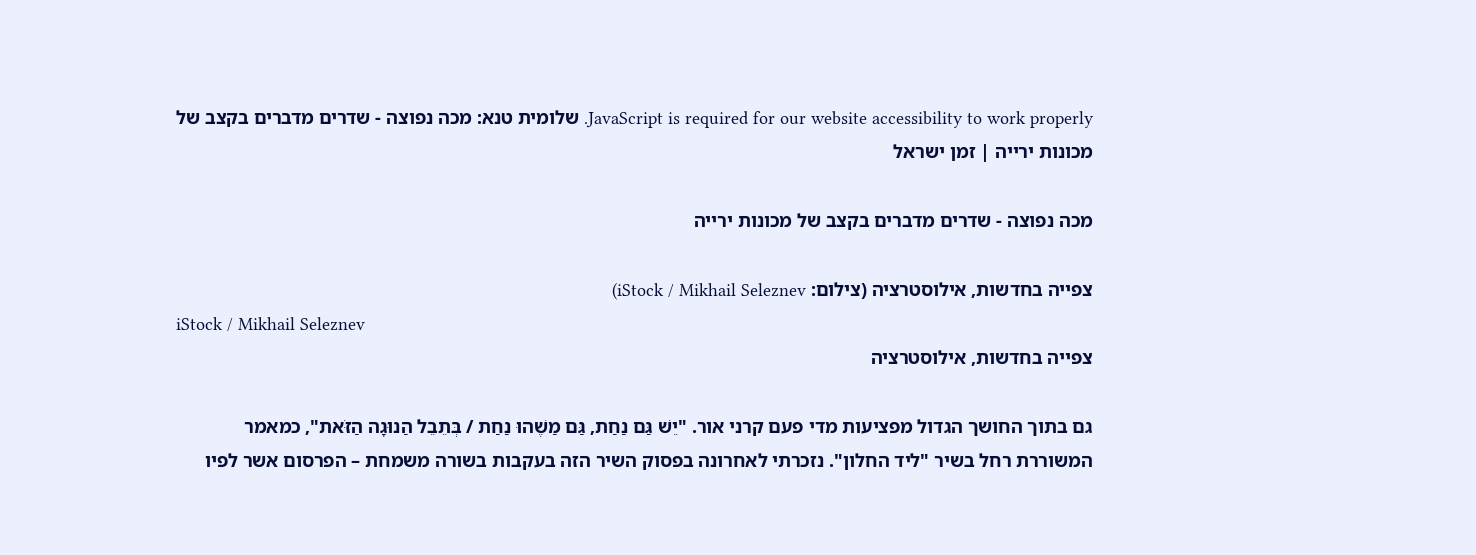JavaScript is required for our website accessibility to work properly. שלומית טנא: מכה נפוצה - שדרים מדברים בקצב של מכונות ירייה | זמן ישראל

מכה נפוצה - שדרים מדברים בקצב של מכונות ירייה

צפייה בחדשות, אילוסטרציה (צילום: iStock / Mikhail Seleznev)
iStock / Mikhail Seleznev
צפייה בחדשות, אילוסטרציה

גם בתוך החושך הגדול מפציעות מדי פעם קרני אור. "יֵשׁ גַּם נַחַת, גַּם מַשֶׁהוּ נַחַת / בְּתֵבֵל הַנוּגָה הַזֹּאת", כמאמר המשוררת רחל בשיר "ליד החלון". נזכרתי לאחרונה בפסוק השיר הזה בעקבות בשורה משמחת – הפרסום אשר לפיו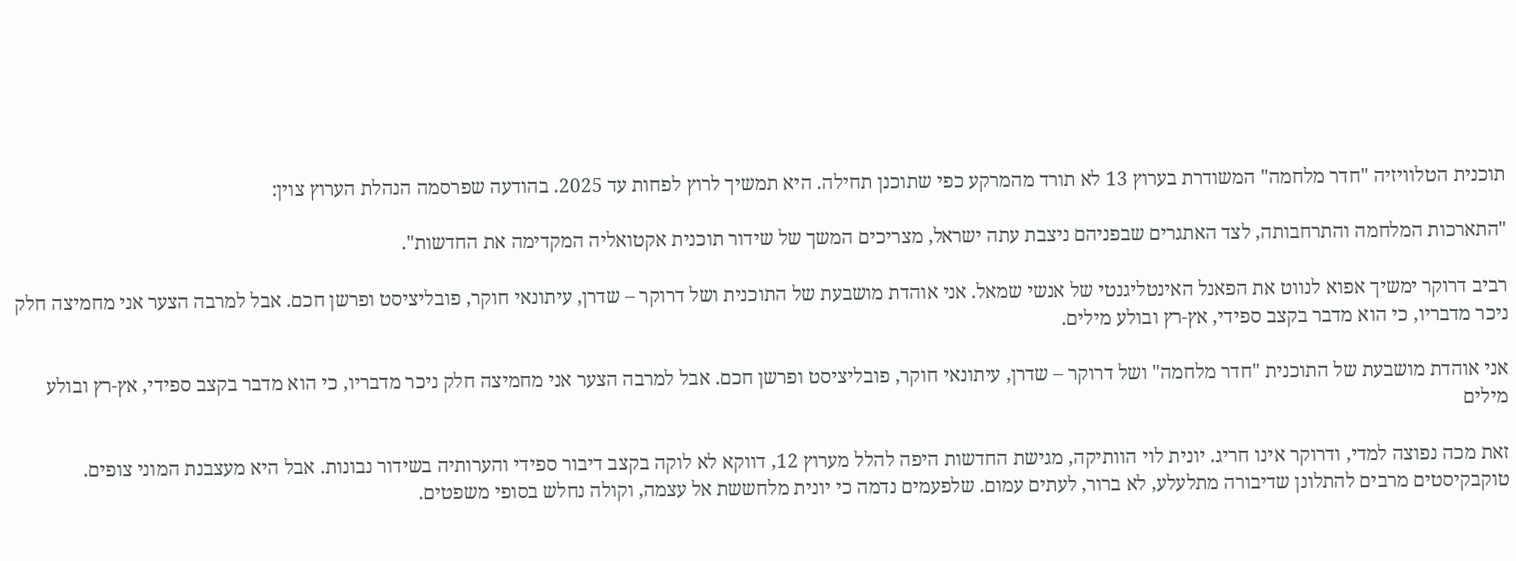תוכנית הטלוויזיה "חדר מלחמה" המשודרת בערוץ 13 לא תורד מהמרקע כפי שתוכנן תחילה. היא תמשיך לרוץ לפחות עד 2025. בהודעה שפרסמה הנהלת הערוץ צוין:

"התארכות המלחמה והתרחבותה, לצד האתגרים שבפניהם ניצבת עתה ישראל, מצריכים המשך של שידור תוכנית אקטואליה המקדימה את החדשות".

רביב דרוקר ימשיך אפוא לנווט את הפאנל האינטליגנטי של אנשי שמאל. אני אוהדת מושבעת של התוכנית ושל דרוקר – שדרן, עיתונאי חוקר, פובליציסט ופרשן חכם. אבל למרבה הצער אני מחמיצה חלק ניכר מדבריו, כי הוא מדבר בקצב ספידי, אץ-רץ ובולע מילים.

אני אוהדת מושבעת של התוכנית "חדר מלחמה" ושל דרוקר – שדרן, עיתונאי חוקר, פובליציסט ופרשן חכם. אבל למרבה הצער אני מחמיצה חלק ניכר מדבריו, כי הוא מדבר בקצב ספידי, אץ-רץ ובולע מילים

זאת מכה נפוצה למדי, ודרוקר אינו חריג. יונית לוי הוותיקה, מגישת החדשות היפה להלל מערוץ 12, דווקא לא לוקה בקצב דיבור ספידי והערותיה בשידור נבונות. אבל היא מעצבנת המוני צופים. טוקבקיסטים מרבים להתלונן שדיבורה מתלעלע, לא ברור, לעתים עמום. שלפעמים נדמה כי יונית מלחששת אל עצמה, וקולה נחלש בסופי משפטים.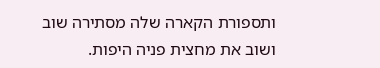ותספורת הקארה שלה מסתירה שוב ושוב את מחצית פניה היפות.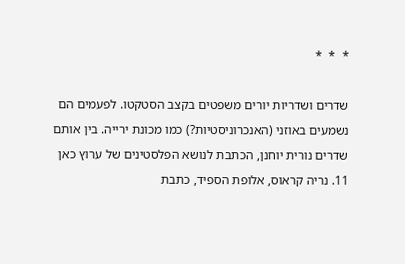*  *  *

שדרים ושדריות יורים משפטים בקצב הסטקטו. לפעמים הם נשמעים באוזני (האנכרוניסטיות?) כמו מכונת ירייה. בין אותם שדרים נורית יוחנן, הכתבת לנושא הפלסטינים של ערוץ כאן 11. נריה קראוס, אלופת הספיד, כתבת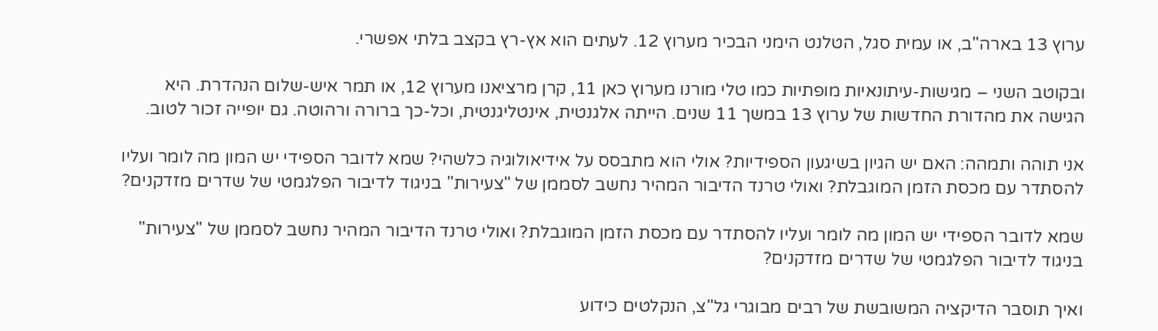ערוץ 13 בארה"ב, או עמית סגל, הטלנט הימני הבכיר מערוץ 12. לעתים הוא אץ-רץ בקצב בלתי אפשרי.

ובקוטב השני – מגישות-עיתונאיות מופתיות כמו טלי מורנו מערוץ כאן 11, קרן מרציאנו מערוץ 12, או תמר איש-שלום הנהדרת. היא הגישה את מהדורת החדשות של ערוץ 13 במשך 11 שנים. הייתה אלגנטית, אינטליגנטית, וכל-כך ברורה ורהוטה. גם יופייה זכור לטוב.

אני תוהה ותמהה: האם יש הגיון בשיגעון הספידיות? אולי הוא מתבסס על אידיאולוגיה כלשהי? שמא לדובר הספידי יש המון מה לומר ועליו להסתדר עם מכסת הזמן המוגבלת? ואולי טרנד הדיבור המהיר נחשב לסממן של "צעירות" בניגוד לדיבור הפלגמטי של שדרים מזדקנים?

שמא לדובר הספידי יש המון מה לומר ועליו להסתדר עם מכסת הזמן המוגבלת? ואולי טרנד הדיבור המהיר נחשב לסממן של "צעירות" בניגוד לדיבור הפלגמטי של שדרים מזדקנים?

ואיך תוסבר הדיקציה המשובשת של רבים מבוגרי גל"צ, הנקלטים כידוע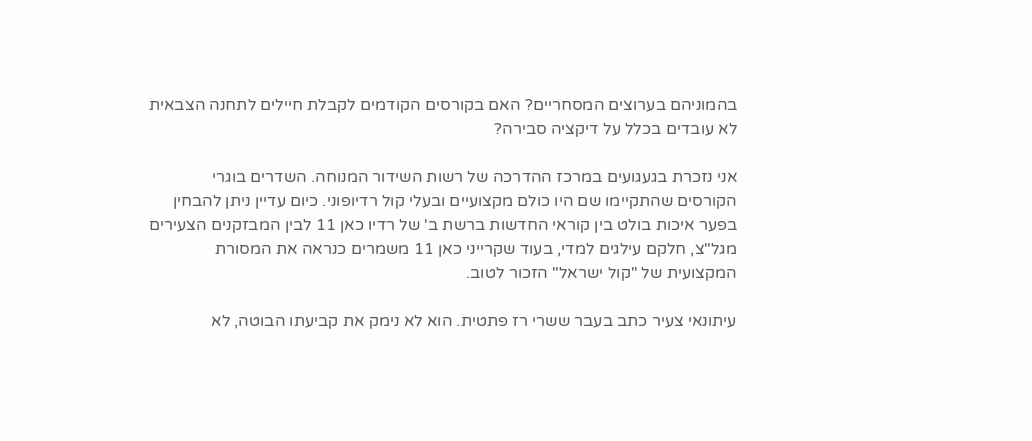בהמוניהם בערוצים המסחריים? האם בקורסים הקודמים לקבלת חיילים לתחנה הצבאית לא עובדים בכלל על דיקציה סבירה?

אני נזכרת בגעגועים במרכז ההדרכה של רשות השידור המנוחה. השדרים בוגרי הקורסים שהתקיימו שם היו כולם מקצועיים ובעלי קול רדיופוני. כיום עדיין ניתן להבחין בפער איכות בולט בין קוראי החדשות ברשת ב' של רדיו כאן 11 לבין המבזקנים הצעירים מגל"צ, חלקם עילגים למדי, בעוד שקרייני כאן 11 משמרים כנראה את המסורת המקצועית של "קול ישראל" הזכור לטוב.

עיתונאי צעיר כתב בעבר ששרי רז פתטית. הוא לא נימק את קביעתו הבוטה, לא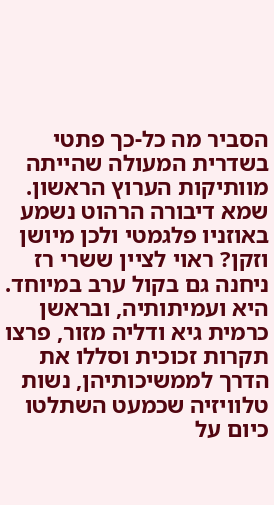הסביר מה כל-כך פתטי בשדרית המעולה שהייתה מוותיקות הערוץ הראשון. שמא דיבורה הרהוט נשמע באוזניו פלגמטי ולכן מיושן וזקן? ראוי לציין ששרי רז ניחנה גם בקול ערב במיוחד. היא ועמיתותיה, ובראשן כרמית גיא ודליה מזור, פרצו תקרות זכוכית וסללו את הדרך לממשיכותיהן, נשות טלוויזיה שכמעט השתלטו כיום על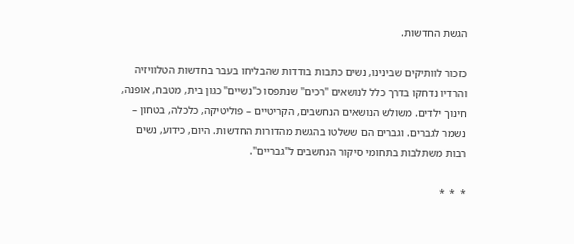הגשת החדשות.

כזכור לוותיקים שבינינו, נשים כתבות בודדות שהבליחו בעבר בחדשות הטלוויזיה והרדיו נדחקו בדרך כלל לנושאים "רכים" שנתפסו כ"נשיים" כגון בית, מטבח, אופנה, חינוך ילדים. משולש הנושאים הנחשבים, הקריטיים – פוליטיקה, כלכלה, בטחון – נשמר לגברים. וגברים הם ששלטו בהגשת מהדורות החדשות. היום, כידוע, נשים רבות משתלבות בתחומי סיקור הנחשבים ל"גבריים".

*  *  *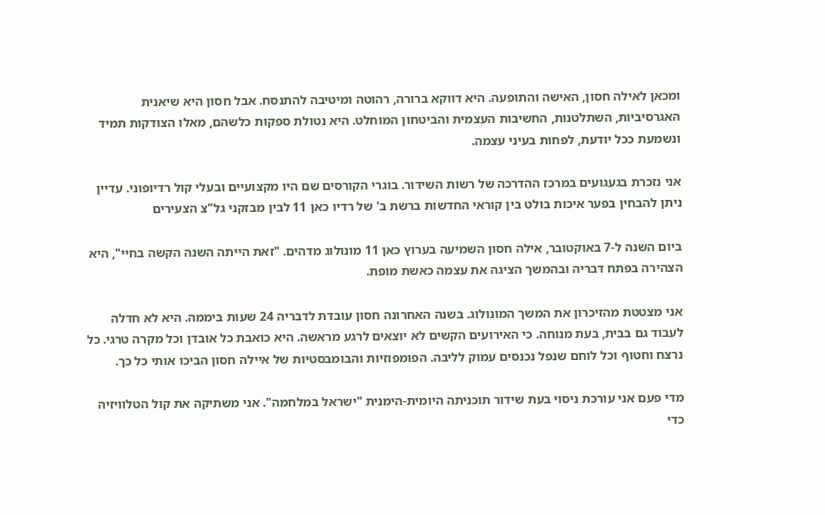ומכאן לאילה חסון, האישה והתופעה. היא דווקא ברורה, רהוטה ומיטיבה להתנסח. אבל חסון היא שיאנית האגרסיביות, השתלטנות, החשיבות העצמית והביטחון המוחלט. היא נטולת ספקות כלשהם, מאלו הצודקות תמיד ונשמעת ככל יודעת, לפחות בעיני עצמה.

אני נזכרת בגעגועים במרכז ההדרכה של רשות השידור. בוגרי הקורסים שם היו מקצועיים ובעלי קול רדיופוני. עדיין ניתן להבחין בפער איכות בולט בין קוראי החדשות ברשת ב' של רדיו כאן 11 לבין מבזקני גל"צ הצעירים

ביום השנה ל-7 באוקטובר, אילה חסון השמיעה בערוץ כאן 11 מונולוג מדהים. "זאת הייתה השנה הקשה בחיי", היא הצהירה בפתח דבריה ובהמשך הציגה את עצמה כאשת מופת.

אני מצטטת מהזיכרון את המשך המונולוג. בשנה האחרונה חסון עובדת לדבריה 24 שעות ביממה. היא לא חדלה לעבוד גם בבית, בעת מנוחה. כי האירועים הקשים לא יוצאים לרגע מראשה. היא כואבת כל אובדן וכל מקרה טרגי. כל נרצח וחטוף וכל לוחם שנפל נכנסים עמוק לליבה. הפומפוזיות והבומבסטיות של איילה חסון הביכו אותי כל כך.

מדי פעם אני עורכת ניסוי בעת שידור תוכניתה היומית-הימנית "ישראל במלחמה". אני משתיקה את קול הטלוויזיה כדי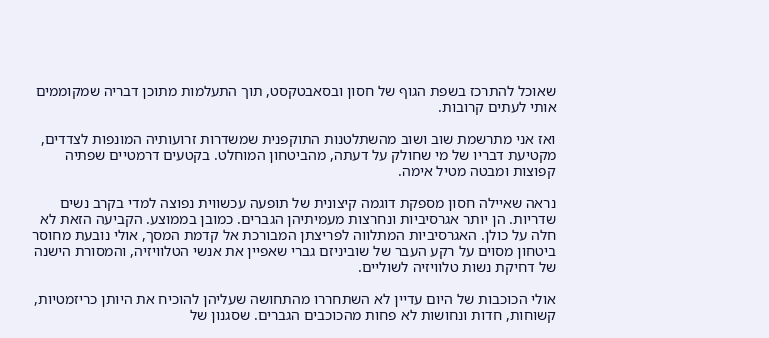שאוכל להתרכז בשפת הגוף של חסון ובסאבטקסט, תוך התעלמות מתוכן דבריה שמקוממים אותי לעתים קרובות.

ואז אני מתרשמת שוב ושוב מהשתלטנות התוקפנית שמשדרות זרועותיה המונפות לצדדים, מקטיעת דבריו של מי שחולק על דעתה, מהביטחון המוחלט. בקטעים דרמטיים שפתיה קפוצות ומבטה מטיל אימה.

נראה שאיילה חסון מספקת דוגמה קיצונית של תופעה עכשווית נפוצה למדי בקרב נשים שדריות. הן יותר אגרסיביות ונחרצות מעמיתיהן הגברים. כמובן בממוצע. הקביעה הזאת לא חלה על כולן. האגרסיביות המתלווה לפריצתן המבורכת אל קדמת המסך, אולי נובעת מחוסר ביטחון מסוים על רקע העבר של שוביניזם גברי שאפיין את אנשי הטלוויזיה, והמסורת הישנה של דחיקת נשות טלוויזיה לשוליים.

אולי הכוכבות של היום עדיין לא השתחררו מהתחושה שעליהן להוכיח את היותן כריזמטיות, קשוחות, חדות ונחושות לא פחות מהכוכבים הגברים. שסגנון של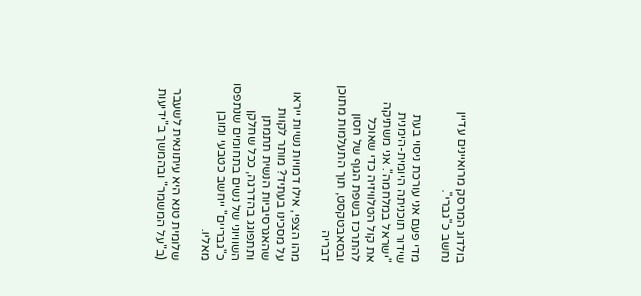בולדוג המרסק מרואיינים עדיין נחשב כ"גברי".

מדי פעם אני עורכת ניסוי בעת שידור תוכניתה היומית-הימנית "ישראל במלחמה". אני משתיקה את קול הטלוויזיה כדי שאוכל להתרכז בשפת הגוף של חסון ובסאבטקסט, תוך התעלמות מתוכן דבריה

מהו הצפי, אילו דמויות נשיות ייראו על מסכינו בעתיד? מותר לקוות שהאגרסיביות הנשית תתמתן ותתפוגג בהדרגה, ככל שחלקן השוויוני של נשים בתחומים שנתפסו כ"גבריים" ייחשב כטבעי ומובן מאליו.

שלומית טנא היא עיתונאית לשעבר (ב"על המשמר" ובהמשך ב"ידיעות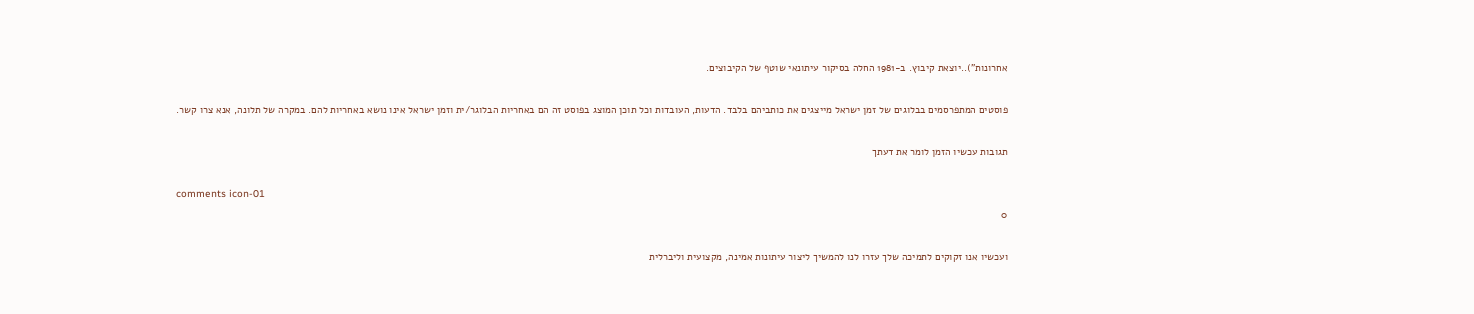אחרונות")..יוצאת קיבוץ. ב-1981 החלה בסיקור עיתונאי שוטף של הקיבוצים.

פוסטים המתפרסמים בבלוגים של זמן ישראל מייצגים את כותביהם בלבד. הדעות, העובדות וכל תוכן המוצג בפוסט זה הם באחריות הבלוגר/ית וזמן ישראל אינו נושא באחריות להם. במקרה של תלונה, אנא צרו קשר.

תגובות עכשיו הזמן לומר את דעתך

comments icon-01
0

ועכשיו אנו זקוקים לתמיכה שלך עזרו לנו להמשיך ליצור עיתונות אמינה, מקצועית וליברלית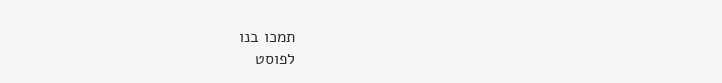תמכו בנו
לפוסט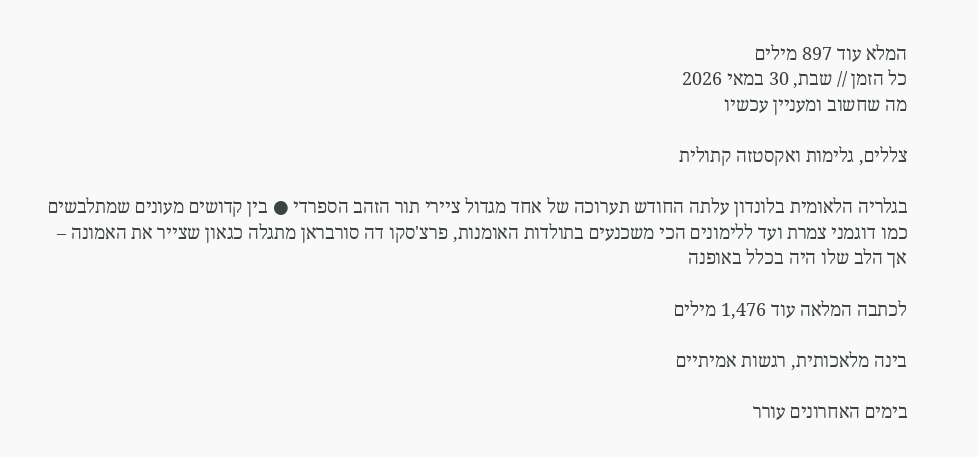המלא עוד 897 מילים
כל הזמן // שבת, 30 במאי 2026
מה שחשוב ומעניין עכשיו

צללים, גלימות ואקסטזה קתולית

בגלריה הלאומית בלונדון עלתה החודש תערוכה של אחד מגדול ציירי תור הזהב הספרדי ● בין קדושים מעונים שמתלבשים כמו דוגמני צמרת ועד ללימונים הכי משכנעים בתולדות האומנות, פרצ'סקו דה סורבראן מתגלה כגאון שצייר את האמונה – אך הלב שלו היה בכלל באופנה

לכתבה המלאה עוד 1,476 מילים

בינה מלאכותית, רגשות אמיתיים

בימים האחרונים עורר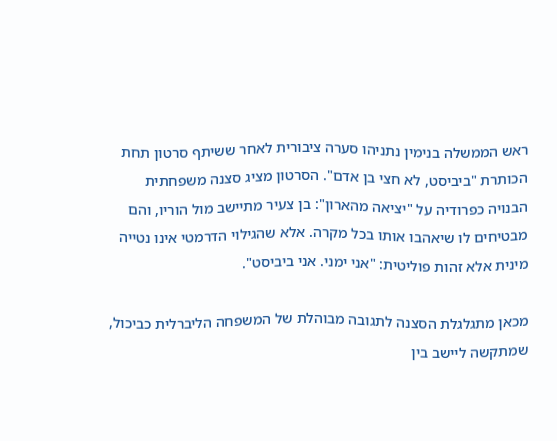ראש הממשלה בנימין נתניהו סערה ציבורית לאחר ששיתף סרטון תחת הכותרת "ביביסט, לא חצי בן אדם". הסרטון מציג סצנה משפחתית הבנויה כפרודיה על "יציאה מהארון": בן צעיר מתיישב מול הוריו, והם מבטיחים לו שיאהבו אותו בכל מקרה. אלא שהגילוי הדרמטי אינו נטייה מינית אלא זהות פוליטית: "אני ימני. אני ביביסט".

מכאן מתגלגלת הסצנה לתגובה מבוהלת של המשפחה הליברלית כביכול, שמתקשה ליישב בין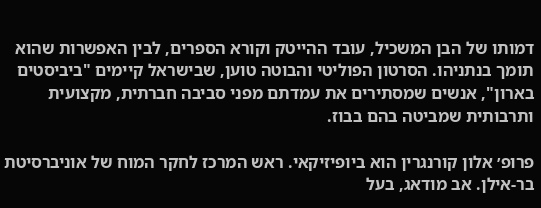דמותו של הבן המשכיל, עובד ההייטק וקורא הספרים, לבין האפשרות שהוא תומך בנתניהו. הסרטון הפוליטי והבוטה טוען, שבישראל קיימים "ביביסטים בארון", אנשים שמסתירים את עמדתם מפני סביבה חברתית, מקצועית ותרבותית שמביטה בהם בבוז.

פרופ׳ אלון קורנגרין הוא ביופיזיקאי. ראש המרכז לחקר המוח של אוניברסיטת בר-אילן. אב מודאג, בעל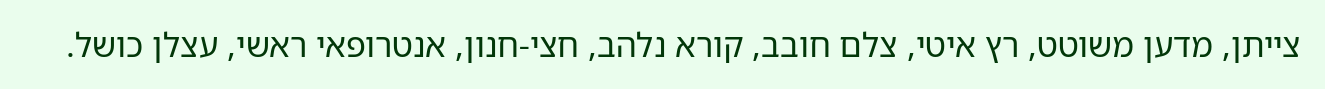צייתן, מדען משוטט, רץ איטי, צלם חובב, קורא נלהב, חצי-חנון, אנטרופאי ראשי, עצלן כושל.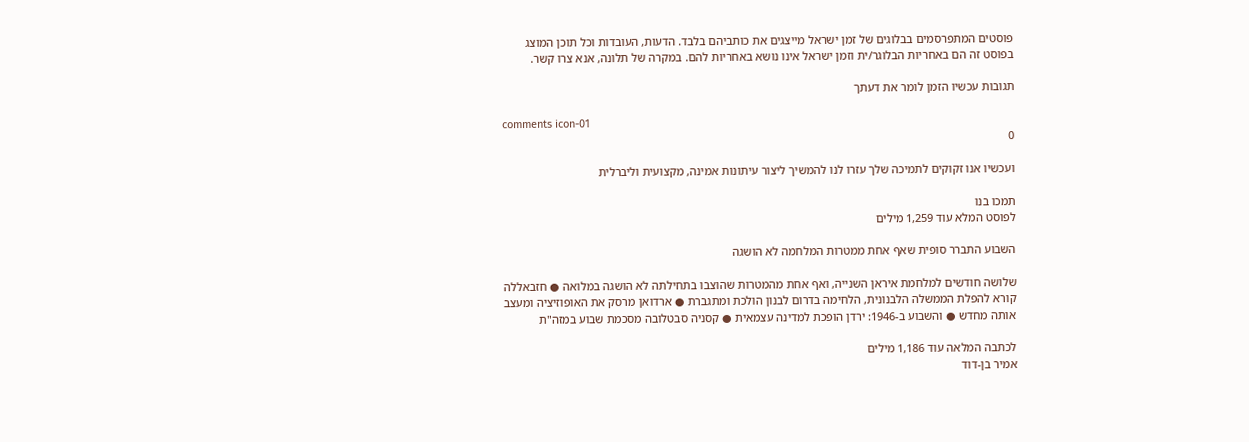פוסטים המתפרסמים בבלוגים של זמן ישראל מייצגים את כותביהם בלבד. הדעות, העובדות וכל תוכן המוצג בפוסט זה הם באחריות הבלוגר/ית וזמן ישראל אינו נושא באחריות להם. במקרה של תלונה, אנא צרו קשר.

תגובות עכשיו הזמן לומר את דעתך

comments icon-01
0

ועכשיו אנו זקוקים לתמיכה שלך עזרו לנו להמשיך ליצור עיתונות אמינה, מקצועית וליברלית

תמכו בנו
לפוסט המלא עוד 1,259 מילים

השבוע התברר סופית שאף אחת ממטרות המלחמה לא הושגה

שלושה חודשים למלחמת איראן השנייה, ואף אחת מהמטרות שהוצבו בתחילתה לא הושגה במלואה ● חזבאללה קורא להפלת הממשלה הלבנונית, הלחימה בדרום לבנון הולכת ומתגברת ● ארדואן מרסק את האופוזיציה ומעצב אותה מחדש ● והשבוע ב-1946: ירדן הופכת למדינה עצמאית ● קסניה סבטלובה מסכמת שבוע במזה"ת

לכתבה המלאה עוד 1,186 מילים
אמיר בן-דוד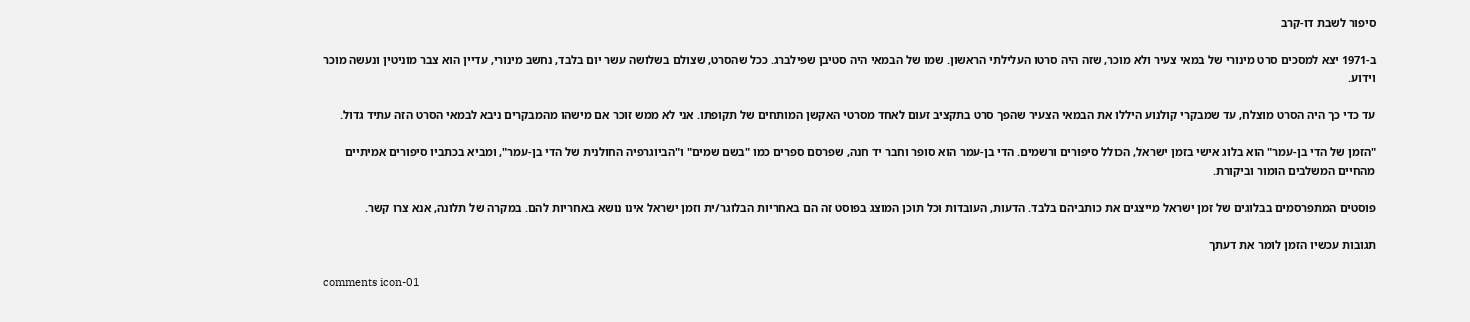סיפור לשבת דו-קרב

ב-1971 יצא למסכים סרט מינורי של במאי צעיר ולא מוכר, שזה היה סרטו העלילתי הראשון. שמו של הבמאי היה סטיבן שפילברג. ככל שהסרט, שצולם בשלושה עשר יום בלבד, נחשב מינורי, עדיין הוא צבר מוניטין ונעשה מוכר וידוע.

עד כדי כך היה הסרט מוצלח, עד שמבקרי קולנוע היללו את הבמאי הצעיר שהפך סרט בתקציב זעום לאחד מסרטי האקשן המותחים של תקופתו. אני לא ממש זוכר אם מישהו מהמבקרים ניבא לבמאי הסרט הזה עתיד גדול.

"הזמן של הדי בן-עמר" הוא בלוג אישי בזמן ישראל, הכולל סיפורים ורשמים. הדי בן-עמר הוא סופר וחבר יד חנה, שפרסם ספרים כמו "בשם שמים" ו"הביוגרפיה החולנית של הדי בן-עמר", ומביא בכתביו סיפורים אמיתיים מהחיים המשלבים הומור וביקורת.

פוסטים המתפרסמים בבלוגים של זמן ישראל מייצגים את כותביהם בלבד. הדעות, העובדות וכל תוכן המוצג בפוסט זה הם באחריות הבלוגר/ית וזמן ישראל אינו נושא באחריות להם. במקרה של תלונה, אנא צרו קשר.

תגובות עכשיו הזמן לומר את דעתך

comments icon-01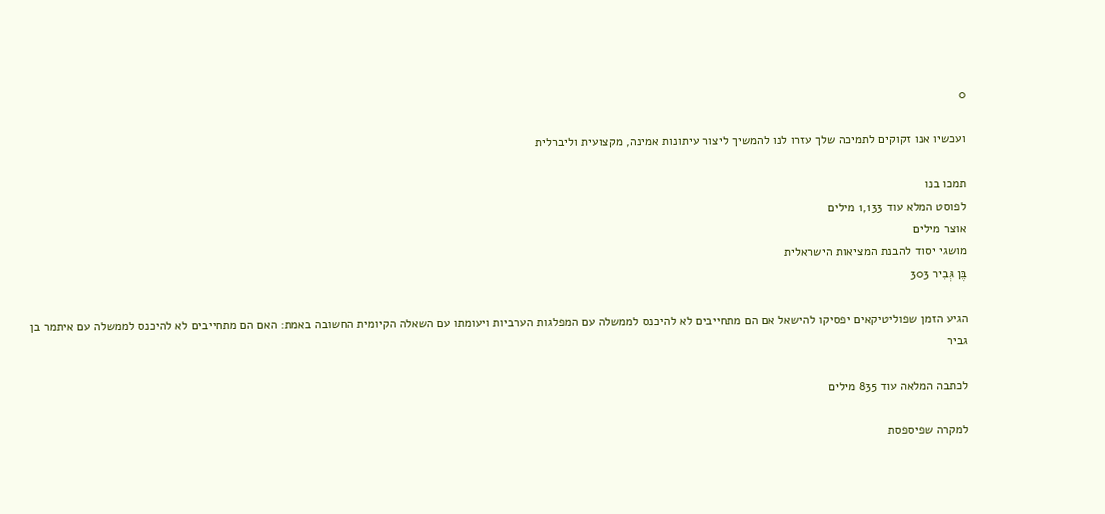0

ועכשיו אנו זקוקים לתמיכה שלך עזרו לנו להמשיך ליצור עיתונות אמינה, מקצועית וליברלית

תמכו בנו
לפוסט המלא עוד 1,133 מילים
אוצר מילים
מושגי יסוד להבנת המציאות הישראלית
בֶּן גְּבִיר 303

הגיע הזמן שפוליטיקאים יפסיקו להישאל אם הם מתחייבים לא להיכנס לממשלה עם המפלגות הערביות ויעומתו עם השאלה הקיומית החשובה באמת: האם הם מתחייבים לא להיכנס לממשלה עם איתמר בן גביר

לכתבה המלאה עוד 835 מילים

למקרה שפיספסת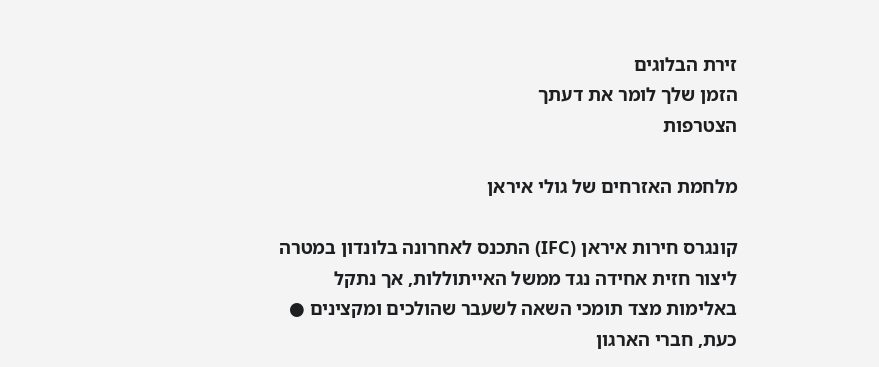זירת הבלוגים
הזמן שלך לומר את דעתך
הצטרפות

מלחמת האזרחים של גולי איראן

קונגרס חירות איראן (IFC) התכנס לאחרונה בלונדון במטרה ליצור חזית אחידה נגד ממשל האייתוללות, אך נתקל באלימות מצד תומכי השאה לשעבר שהולכים ומקצינים ● כעת, חברי הארגון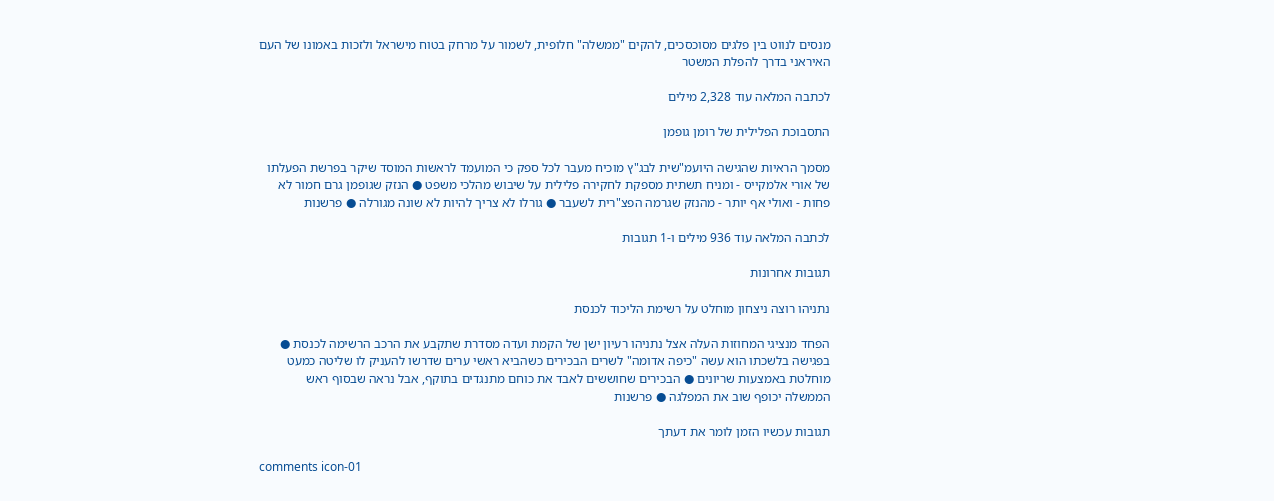מנסים לנווט בין פלגים מסוכסכים, להקים "ממשלה" חלופית, לשמור על מרחק בטוח מישראל ולזכות באמונו של העם האיראני בדרך להפלת המשטר

לכתבה המלאה עוד 2,328 מילים

התסבוכת הפלילית של רומן גופמן

מסמך הראיות שהגישה היועמ"שית לבג"ץ מוכיח מעבר לכל ספק כי המועמד לראשות המוסד שיקר בפרשת הפעלתו של אורי אלמקייס - ומניח תשתית מספקת לחקירה פלילית על שיבוש מהלכי משפט ● הנזק שגופמן גרם חמור לא פחות - ואולי אף יותר - מהנזק שגרמה הפצ"רית לשעבר ● גורלו לא צריך להיות לא שונה מגורלה ● פרשנות

לכתבה המלאה עוד 936 מילים ו-1 תגובות

תגובות אחרונות

נתניהו רוצה ניצחון מוחלט על רשימת הליכוד לכנסת

הפחד מנציגי המחוזות העלה אצל נתניהו רעיון ישן של הקמת ועדה מסדרת שתקבע את הרכב הרשימה לכנסת ● בפגישה בלשכתו הוא עשה "כיפה אדומה" לשרים הבכירים כשהביא ראשי ערים שדרשו להעניק לו שליטה כמעט מוחלטת באמצעות שריונים ● הבכירים שחוששים לאבד את כוחם מתנגדים בתוקף, אבל נראה שבסוף ראש הממשלה יכופף שוב את המפלגה ● פרשנות

תגובות עכשיו הזמן לומר את דעתך

comments icon-01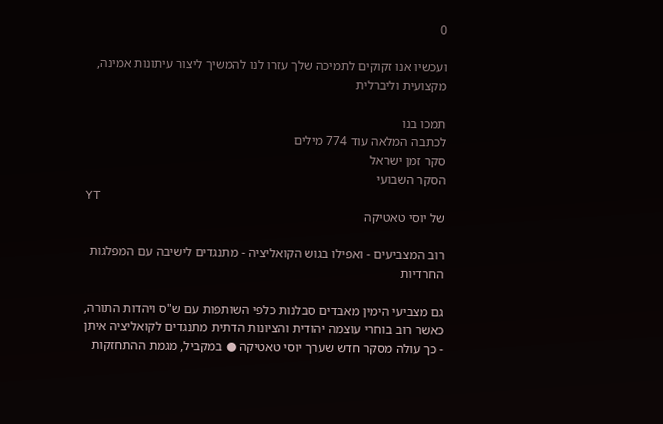0

ועכשיו אנו זקוקים לתמיכה שלך עזרו לנו להמשיך ליצור עיתונות אמינה, מקצועית וליברלית

תמכו בנו
לכתבה המלאה עוד 774 מילים
סקר זמן ישראל
הסקר השבועי
YT
של יוסי טאטיקה

רוב המצביעים - ואפילו בגוש הקואליציה - מתנגדים לישיבה עם המפלגות החרדיות

גם מצביעי הימין מאבדים סבלנות כלפי השותפות עם ש"ס ויהדות התורה, כאשר רוב בוחרי עוצמה יהודית והציונות הדתית מתנגדים לקואליציה איתן - כך עולה מסקר חדש שערך יוסי טאטיקה ● במקביל, מגמת ההתחזקות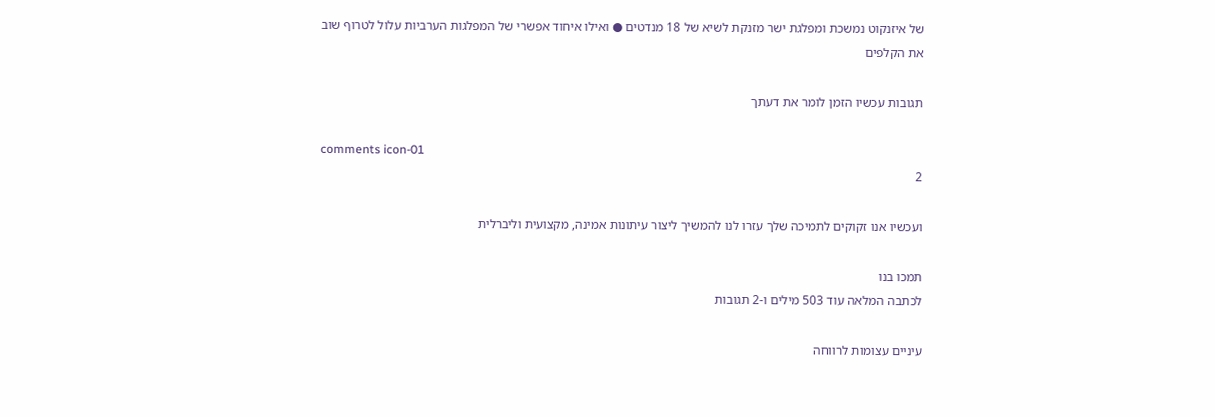של איזנקוט נמשכת ומפלגת ישר מזנקת לשיא של 18 מנדטים ● ואילו איחוד אפשרי של המפלגות הערביות עלול לטרוף שוב את הקלפים

תגובות עכשיו הזמן לומר את דעתך

comments icon-01
2

ועכשיו אנו זקוקים לתמיכה שלך עזרו לנו להמשיך ליצור עיתונות אמינה, מקצועית וליברלית

תמכו בנו
לכתבה המלאה עוד 503 מילים ו-2 תגובות

עיניים עצומות לרווחה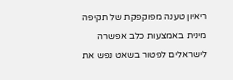ריאיון טענה מפוקפקת של תקיפה מינית באמצעות כלב אפשרה לישראלים לפטור בשאט נפש את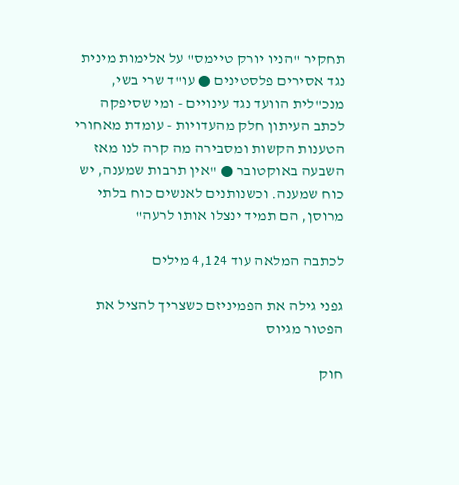תחקיר "הניו יורק טיימס" על אלימות מינית נגד אסירים פלסטינים ● עו"ד שרי בשי, מנכ"לית הוועד נגד עינויים - ומי שסיפקה לכתב העיתון חלק מהעדויות - עומדת מאחורי הטענות הקשות ומסבירה מה קרה לנו מאז השבעה באוקטובר ● "אין תרבות שמענה, יש כוח שמענה. וכשנותנים לאנשים כוח בלתי מרוסן, הם תמיד ינצלו אותו לרעה"

לכתבה המלאה עוד 4,124 מילים

גפני גילה את הפמיניזם כשצריך להציל את הפטור מגיוס

חוק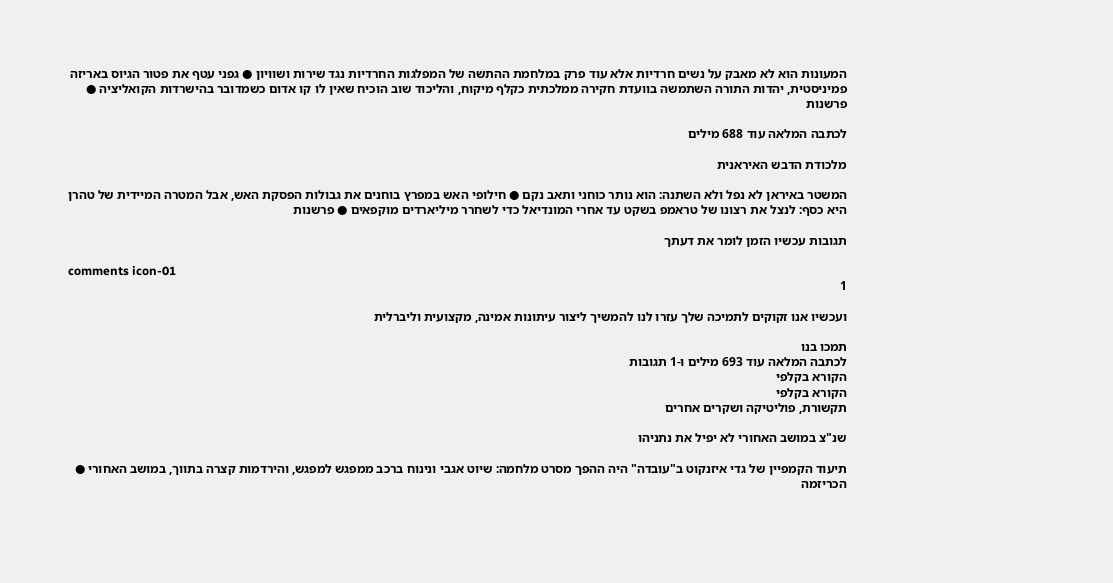המעונות הוא לא מאבק על נשים חרדיות אלא עוד פרק במלחמת ההתשה של המפלגות החרדיות נגד שירות ושוויון ● גפני עטף את פטור הגיוס באריזה פמיניסטית, יהדות התורה השתמשה בוועדת חקירה ממלכתית כקלף מיקוח, והליכוד שוב הוכיח שאין לו קו אדום כשמדובר בהישרדות הקואליציה ● פרשנות

לכתבה המלאה עוד 688 מילים

מלכודת הדבש האיראנית

המשטר באיראן לא נפל ולא השתנה: הוא נותר כוחני ותאב נקם ● חילופי האש במפרץ בוחנים את גבולות הפסקת האש, אבל המטרה המיידית של טהרן היא כסף: לנצל את רצונו של טראמפ בשקט עד אחרי המונדיאל כדי לשחרר מיליארדים מוקפאים ● פרשנות

תגובות עכשיו הזמן לומר את דעתך

comments icon-01
1

ועכשיו אנו זקוקים לתמיכה שלך עזרו לנו להמשיך ליצור עיתונות אמינה, מקצועית וליברלית

תמכו בנו
לכתבה המלאה עוד 693 מילים ו-1 תגובות
הקורא בקלפי
הקורא בקלפי
תקשורת, פוליטיקה ושקרים אחרים

שנ"צ במושב האחורי לא יפיל את נתניהו

תיעוד הקמפיין של גדי איזנקוט ב"עובדה" היה ההפך מסרט מלחמה: שיוט אגבי ונינוח ברכב ממפגש למפגש, והירדמות קצרה בתווך, במושב האחורי ● הכריזמה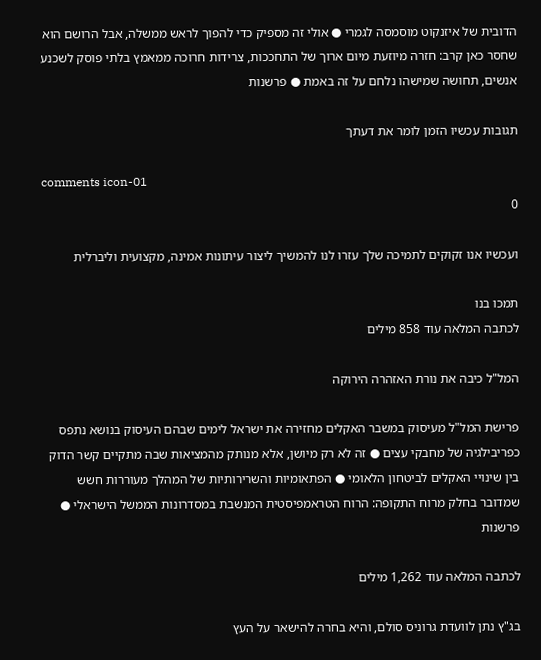הדובית של איזנקוט מוסמסה לגמרי ● אולי זה מספיק כדי להפוך לראש ממשלה, אבל הרושם הוא שחסר כאן קרב: חזרה מיוזעת מיום ארוך של התחככות, צרידות חרוכה ממאמץ בלתי פוסק לשכנע אנשים, תחושה שמישהו נלחם על זה באמת ● פרשנות

תגובות עכשיו הזמן לומר את דעתך

comments icon-01
0

ועכשיו אנו זקוקים לתמיכה שלך עזרו לנו להמשיך ליצור עיתונות אמינה, מקצועית וליברלית

תמכו בנו
לכתבה המלאה עוד 858 מילים

המל"ל כיבה את נורת האזהרה הירוקה

פרישת המל"ל מעיסוק במשבר האקלים מחזירה את ישראל לימים שבהם העיסוק בנושא נתפס כפריבילגיה של מחבקי עצים ● זה לא רק מיושן, אלא מנותק מהמציאות שבה מתקיים קשר הדוק בין שינויי האקלים לביטחון הלאומי ● הפתאומיות והשרירותיות של המהלך מעוררות חשש שמדובר בחלק מרוח התקופה: הרוח הטראמפיסטית המנשבת במסדרונות הממשל הישראלי ● פרשנות

לכתבה המלאה עוד 1,262 מילים

בג"ץ נתן לוועדת גרוניס סולם, והיא בחרה להישאר על העץ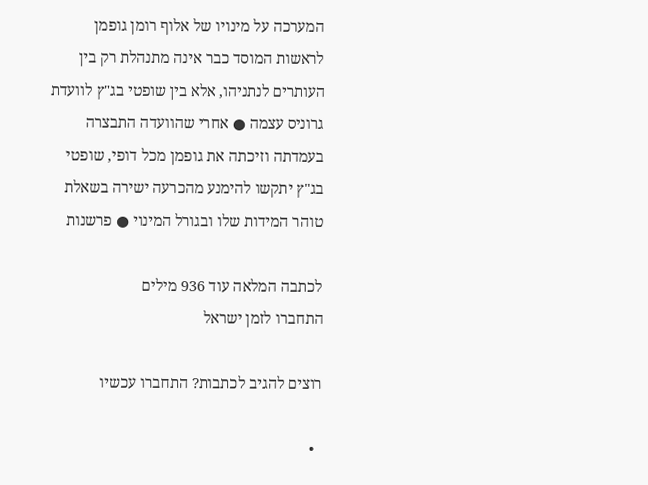המערכה על מינויו של אלוף רומן גופמן לראשות המוסד כבר אינה מתנהלת רק בין העותרים לנתניהו, אלא בין שופטי בג"ץ לוועדת גרוניס עצמה ● אחרי שהוועדה התבצרה בעמדתה וזיכתה את גופמן מכל דופי, שופטי בג"ץ יתקשו להימנע מהכרעה ישירה בשאלת טוהר המידות שלו ובגורל המינוי ● פרשנות

לכתבה המלאה עוד 936 מילים
התחברו לזמן ישראל

רוצים להגיב לכתבות? התחברו עכשיו

  •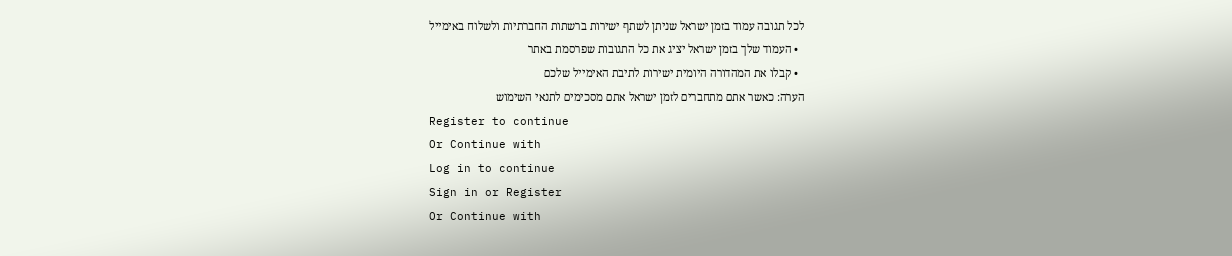לכל תגובה עמוד בזמן ישראל שניתן לשתף ישירות ברשתות החברתיות ולשלוח באימייל
  • העמוד שלך בזמן ישראל יציג את כל התגובות שפרסמת באתר
  • קבלו את המהדורה היומית ישירות לתיבת האימייל שלכם
הערה: כאשר אתם מתחברים לזמן ישראל אתם מסכימים לתנאי השימוש
Register to continue
Or Continue with
Log in to continue
Sign in or Register
Or Continue with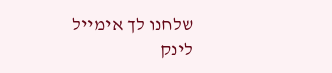שלחנו לך אימייל
לינק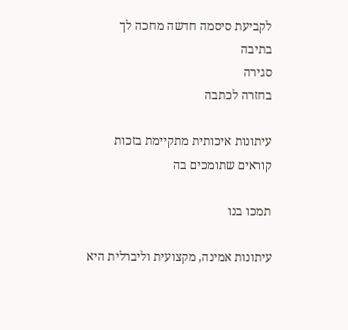לקביעת סיסמה חדשה מחכה לך בתיבה
סגירה
בחזרה לכתבה

עיתונות איכותית מתקיימת בזכות קוראים שתומכים בה

תמכו בנו

עיתונות אמינה, מקצועית וליברלית היא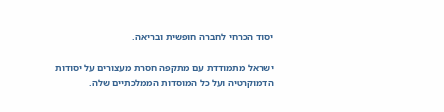יסוד הכרחי לחברה חופשית ובריאה.

ישראל מתמודדת עם מתקפה חסרת מעצורים על יסודות הדמוקרטיה ועל כל המוסדות הממלכתיים שלה.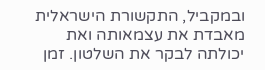ובמקביל, התקשורת הישראלית מאבדת את עצמאותה ואת יכולתה לבקר את השלטון. זמן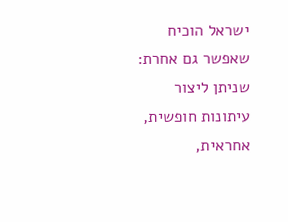ישראל הוכיח שאפשר גם אחרת: שניתן ליצור עיתונות חופשית, אחראית,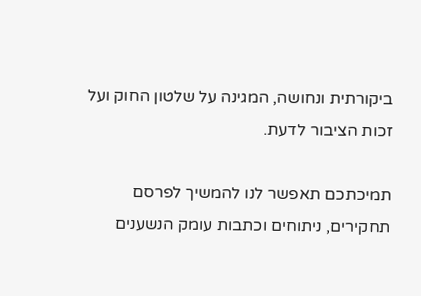ביקורתית ונחושה, המגינה על שלטון החוק ועל זכות הציבור לדעת.

תמיכתכם תאפשר לנו להמשיך לפרסם תחקירים, ניתוחים וכתבות עומק הנשענים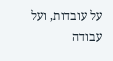על עובדות, ועל עבודה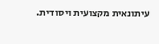עיתונאית מקצועית ויסודית.